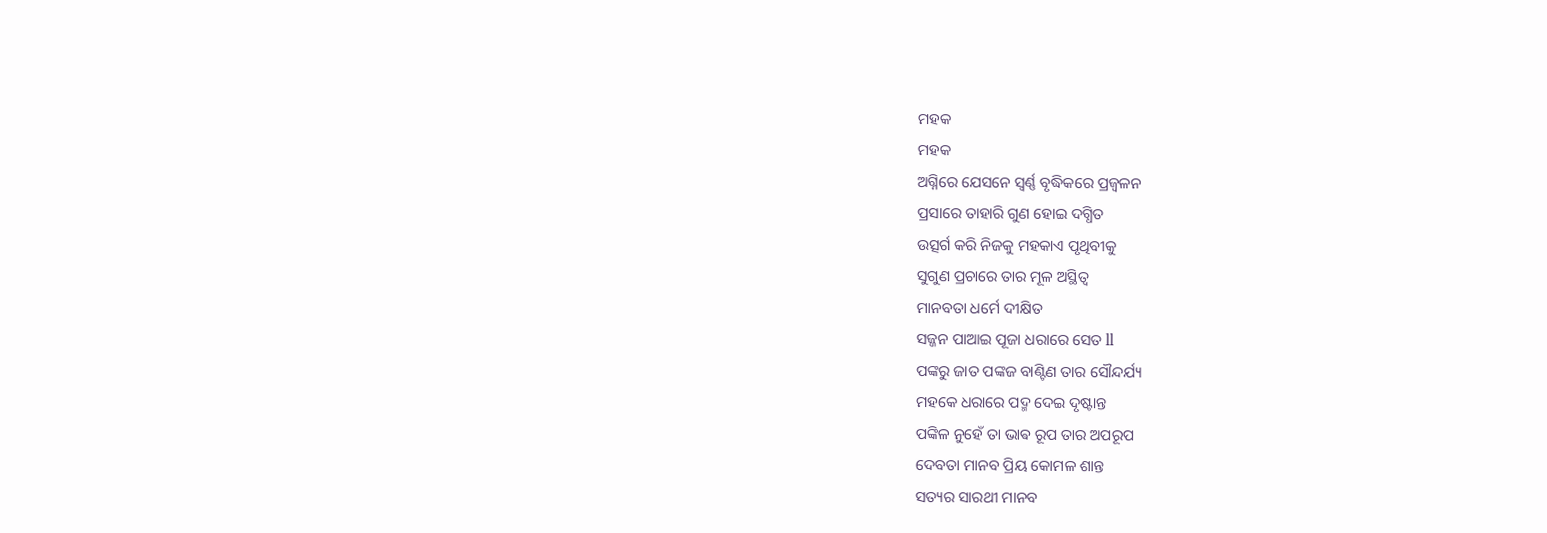ମହକ
ମହକ
ଅଗ୍ନିରେ ଯେସନେ ସ୍ବର୍ଣ୍ଣ ବୃଦ୍ଧିକରେ ପ୍ରଜ୍ବଳନ
ପ୍ରସାରେ ତାହାରି ଗୁଣ ହୋଇ ଦଗ୍ଧିତ
ଉତ୍ସର୍ଗ କରି ନିଜକୁ ମହକାଏ ପୃଥିବୀକୁ
ସୁଗୁଣ ପ୍ରଚାରେ ତାର ମୂଳ ଅସ୍ଥିତ୍ୱ
ମାନବତା ଧର୍ମେ ଦୀକ୍ଷିତ
ସଜ୍ଜନ ପାଆଇ ପୂଜା ଧରାରେ ସେତ ll
ପଙ୍କରୁ ଜାତ ପଙ୍କଜ ବାଣ୍ଟିଣ ତାର ସୌନ୍ଦର୍ଯ୍ୟ
ମହକେ ଧରାରେ ପଦ୍ମ ଦେଇ ଦୃଷ୍ଟାନ୍ତ
ପଙ୍କିଳ ନୁହେଁ ତା ଭାଵ ରୂପ ତାର ଅପରୂପ
ଦେବତା ମାନବ ପ୍ରିୟ କୋମଳ ଶାନ୍ତ
ସତ୍ୟର ସାରଥୀ ମାନବ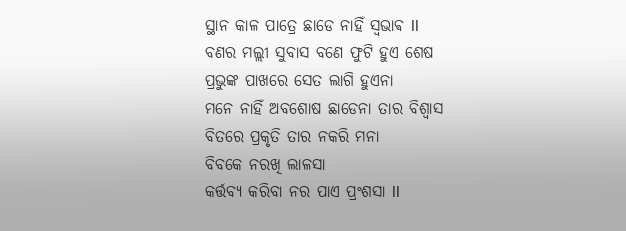ସ୍ଥାନ କାଳ ପାତ୍ରେ ଛାଡେ ନାହିଁ ସ୍ଵଭାଵ ll
ବଣର ମଲ୍ଲୀ ସୁବାସ ବଣେ ଫୁଟି ହୁଏ ଶେଷ
ପ୍ରଭୁଙ୍କ ପାଖରେ ସେତ ଲାଗି ହୁଏନା
ମନେ ନାହିଁ ଅବଶୋଷ ଛାଡେନା ତାର ବିଶ୍ୱାସ
ବିତରେ ପ୍ରକୃତି ତାର ନକରି ମନା
ବିବକେ ନରଖି ଲାଳସା
କର୍ତ୍ତବ୍ୟ କରିବା ନର ପାଏ ପ୍ରଂଶସା ll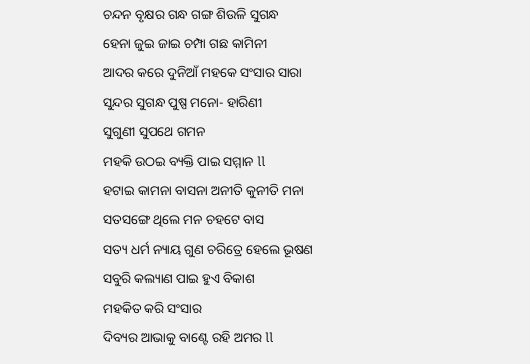ଚନ୍ଦନ ବୃକ୍ଷର ଗନ୍ଧ ଗଙ୍ଗ ଶିଉଳି ସୁଗନ୍ଧ
ହେନା ଜୁଇ ଜାଇ ଚମ୍ପା ଗଛ କାମିନୀ
ଆଦର କରେ ଦୁନିଆଁ ମହକେ ସଂସାର ସାରା
ସୁନ୍ଦର ସୁଗନ୍ଧ ପୁଷ୍ପ ମନୋ- ହାରିଣୀ
ସୁଗୁଣୀ ସୁପଥେ ଗମନ
ମହକି ଉଠଇ ବ୍ୟକ୍ତି ପାଇ ସମ୍ମାନ ll
ହଟାଇ କାମନା ବାସନା ଅନୀତି କୁନୀତି ମନା
ସତସଙ୍ଗେ ଥିଲେ ମନ ଚହଟେ ବାସ
ସତ୍ୟ ଧର୍ମ ନ୍ୟାୟ ଗୁଣ ଚରିତ୍ରେ ହେଲେ ଭୂଷଣ
ସବୁରି କଲ୍ୟାଣ ପାଇ ହୁଏ ବିକାଶ
ମହକିତ କରି ସଂସାର
ଦିବ୍ୟର ଆଭାକୁ ବାଣ୍ଟେ ରହି ଅମର ll